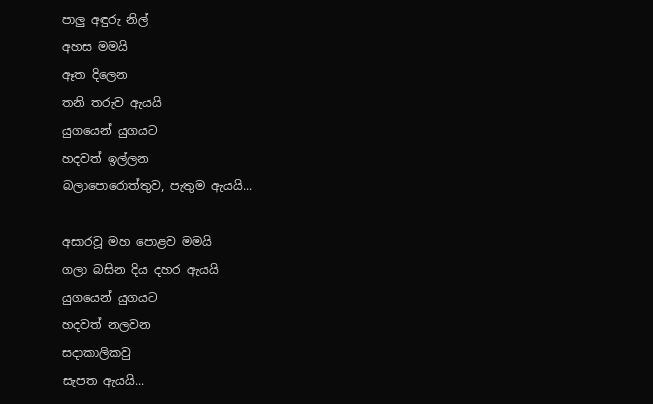පාලු අඳුරු නිල්
අහස මමයි
ඈත දිලෙන
තනි තරුව ඇයයි
යුගයෙන් යුගයට
හදවත් ඉල්ලන
බලාපොරොත්තුව, පැතුම ඇයයි...

අසාරවූ මහ පොළව මමයි
ගලා බසින දිය දහර ඇයයි
යුගයෙන් යුගයට
හදවත් නලවන
සදාකාලිකවු
සැපත ඇයයි...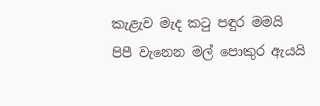කැළැව මැද ක‍ටු පඳුර මමයි
පිපී වැනෙන මල් පොකුර ඇයයි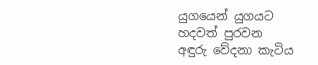යුගයෙන් යුගයට
හදවත් පුරවන
අඳුරු වේදනා කැටිය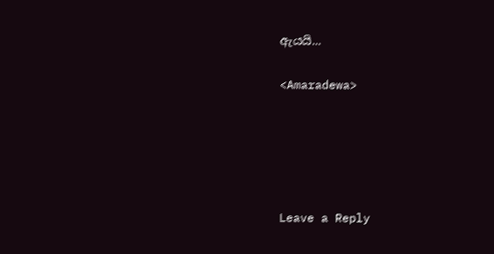ඇයයි...

<Amaradewa>





Leave a Reply